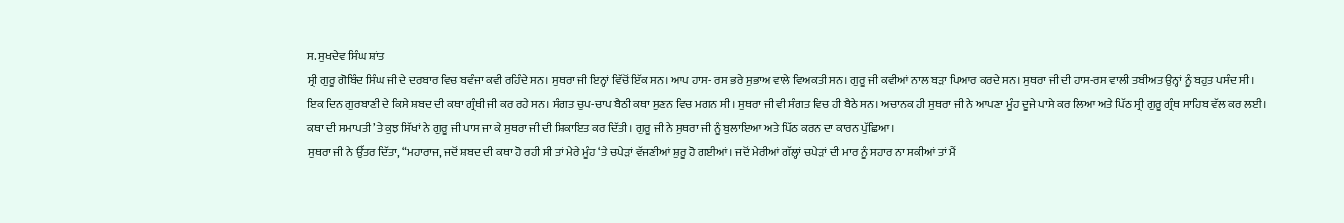ਸ. ਸੁਖਦੇਵ ਸਿੰਘ ਸ਼ਾਂਤ
ਸ੍ਰੀ ਗੁਰੂ ਗੋਬਿੰਦ ਸਿੰਘ ਜੀ ਦੇ ਦਰਬਾਰ ਵਿਚ ਬਵੰਜਾ ਕਵੀ ਰਹਿੰਦੇ ਸਨ। ਸੁਥਰਾ ਜੀ ਇਨ੍ਹਾਂ ਵਿੱਚੋਂ ਇੱਕ ਸਨ। ਆਪ ਹਾਸ- ਰਸ ਭਰੇ ਸੁਭਾਅ ਵਾਲੇ ਵਿਅਕਤੀ ਸਨ। ਗੁਰੂ ਜੀ ਕਵੀਆਂ ਨਾਲ ਬੜਾ ਪਿਆਰ ਕਰਦੇ ਸਨ। ਸੁਥਰਾ ਜੀ ਦੀ ਹਾਸ-ਰਸ ਵਾਲੀ ਤਬੀਅਤ ਉਨ੍ਹਾਂ ਨੂੰ ਬਹੁਤ ਪਸੰਦ ਸੀ।
ਇਕ ਦਿਨ ਗੁਰਬਾਣੀ ਦੇ ਕਿਸੇ ਸ਼ਬਦ ਦੀ ਕਥਾ ਗ੍ਰੰਥੀ ਜੀ ਕਰ ਰਹੇ ਸਨ। ਸੰਗਤ ਚੁਪ-ਚਾਪ ਬੈਠੀ ਕਥਾ ਸੁਣਨ ਵਿਚ ਮਗਨ ਸੀ। ਸੁਥਰਾ ਜੀ ਵੀ ਸੰਗਤ ਵਿਚ ਹੀ ਬੈਠੇ ਸਨ। ਅਚਾਨਕ ਹੀ ਸੁਥਰਾ ਜੀ ਨੇ ਆਪਣਾ ਮੂੰਹ ਦੂਜੇ ਪਾਸੇ ਕਰ ਲਿਆ ਅਤੇ ਪਿੱਠ ਸ੍ਰੀ ਗੁਰੂ ਗ੍ਰੰਥ ਸਾਹਿਬ ਵੱਲ ਕਰ ਲਈ।
ਕਥਾ ਦੀ ਸਮਾਪਤੀ ’ਤੇ ਕੁਝ ਸਿੱਖਾਂ ਨੇ ਗੁਰੂ ਜੀ ਪਾਸ ਜਾ ਕੇ ਸੁਥਰਾ ਜੀ ਦੀ ਸ਼ਿਕਾਇਤ ਕਰ ਦਿੱਤੀ। ਗੁਰੂ ਜੀ ਨੇ ਸੁਥਰਾ ਜੀ ਨੂੰ ਬੁਲਾਇਆ ਅਤੇ ਪਿੱਠ ਕਰਨ ਦਾ ਕਾਰਨ ਪੁੱਛਿਆ।
ਸੁਥਰਾ ਜੀ ਨੇ ਉੱਤਰ ਦਿੱਤਾ, “ਮਹਾਰਾਜ, ਜਦੋਂ ਸ਼ਬਦ ਦੀ ਕਥਾ ਹੋ ਰਹੀ ਸੀ ਤਾਂ ਮੇਰੇ ਮੂੰਹ ‘ਤੇ ਚਪੇੜਾਂ ਵੱਜਣੀਆਂ ਸ਼ੁਰੂ ਹੋ ਗਈਆਂ। ਜਦੋਂ ਮੇਰੀਆਂ ਗੱਲ੍ਹਾਂ ਚਪੇੜਾਂ ਦੀ ਮਾਰ ਨੂੰ ਸਹਾਰ ਨਾ ਸਕੀਆਂ ਤਾਂ ਮੈਂ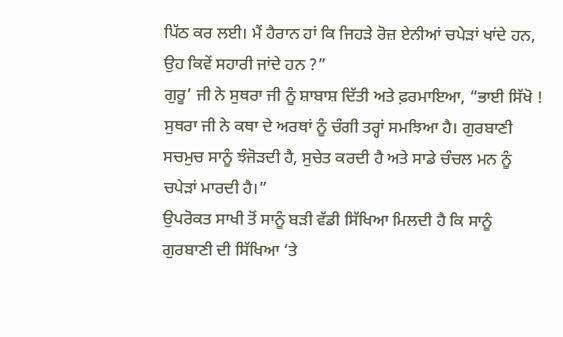ਪਿੱਠ ਕਰ ਲਈ। ਮੈਂ ਹੈਰਾਨ ਹਾਂ ਕਿ ਜਿਹੜੇ ਰੋਜ਼ ਏਨੀਆਂ ਚਪੇੜਾਂ ਖਾਂਦੇ ਹਨ, ਉਹ ਕਿਵੇਂ ਸਹਾਰੀ ਜਾਂਦੇ ਹਨ ?”
ਗੁਰੂ’ ਜੀ ਨੇ ਸੁਥਰਾ ਜੀ ਨੂੰ ਸ਼ਾਬਾਸ਼ ਦਿੱਤੀ ਅਤੇ ਫ਼ਰਮਾਇਆ, “ਭਾਈ ਸਿੱਖੋ ! ਸੁਥਰਾ ਜੀ ਨੇ ਕਥਾ ਦੇ ਅਰਥਾਂ ਨੂੰ ਚੰਗੀ ਤਰ੍ਹਾਂ ਸਮਝਿਆ ਹੈ। ਗੁਰਬਾਣੀ ਸਚਮੁਚ ਸਾਨੂੰ ਝੰਜੋੜਦੀ ਹੈ, ਸੁਚੇਤ ਕਰਦੀ ਹੈ ਅਤੇ ਸਾਡੇ ਚੰਚਲ ਮਨ ਨੂੰ ਚਪੇੜਾਂ ਮਾਰਦੀ ਹੈ।”
ਉਪਰੋਕਤ ਸਾਖੀ ਤੋਂ ਸਾਨੂੰ ਬੜੀ ਵੱਡੀ ਸਿੱਖਿਆ ਮਿਲਦੀ ਹੈ ਕਿ ਸਾਨੂੰ ਗੁਰਬਾਣੀ ਦੀ ਸਿੱਖਿਆ ‘ਤੇ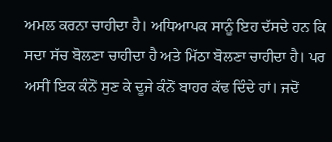ਅਮਲ ਕਰਨਾ ਚਾਹੀਦਾ ਹੈ। ਅਧਿਆਪਕ ਸਾਨੂੰ ਇਹ ਦੱਸਦੇ ਹਨ ਕਿ ਸਦਾ ਸੱਚ ਬੋਲਣਾ ਚਾਹੀਦਾ ਹੈ ਅਤੇ ਮਿੱਠਾ ਬੋਲਣਾ ਚਾਹੀਦਾ ਹੈ। ਪਰ ਅਸੀਂ ਇਕ ਕੰਨੋਂ ਸੁਣ ਕੇ ਦੂਜੇ ਕੰਨੋਂ ਬਾਹਰ ਕੱਢ ਦਿੰਦੇ ਹਾਂ। ਜਦੋਂ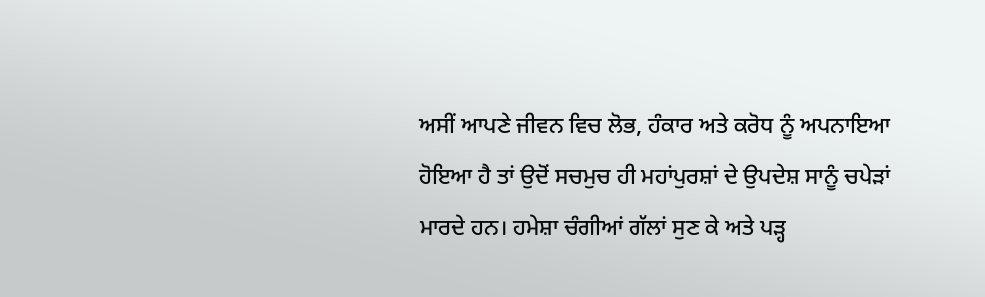ਅਸੀਂ ਆਪਣੇ ਜੀਵਨ ਵਿਚ ਲੋਭ, ਹੰਕਾਰ ਅਤੇ ਕਰੋਧ ਨੂੰ ਅਪਨਾਇਆ ਹੋਇਆ ਹੈ ਤਾਂ ਉਦੋਂ ਸਚਮੁਚ ਹੀ ਮਹਾਂਪੁਰਸ਼ਾਂ ਦੇ ਉਪਦੇਸ਼ ਸਾਨੂੰ ਚਪੇੜਾਂ ਮਾਰਦੇ ਹਨ। ਹਮੇਸ਼ਾ ਚੰਗੀਆਂ ਗੱਲਾਂ ਸੁਣ ਕੇ ਅਤੇ ਪੜ੍ਹ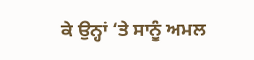ਕੇ ਉਨ੍ਹਾਂ ‘ਤੇ ਸਾਨੂੰ ਅਮਲ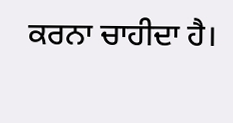ਕਰਨਾ ਚਾਹੀਦਾ ਹੈ।